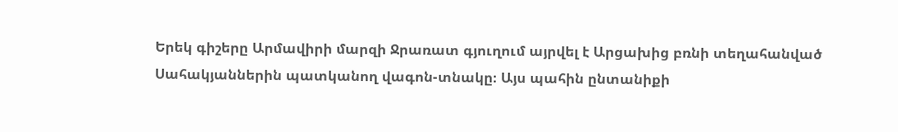Երեկ գիշերը Արմավիրի մարզի Ջրառատ գյուղում այրվել է Արցախից բռնի տեղահանված Սահակյաններին պատկանող վագոն-տնակը։ Այս պահին ընտանիքի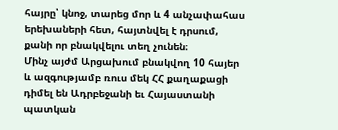հայրը՝ կնոջ, տարեց մոր և 4 անչափահաս երեխաների հետ, հայտնվել է դրսում, քանի որ բնակվելու տեղ չունեն։
Մինչ այժմ Արցախում բնակվող 10 հայեր և ազգությամբ ռուս մեկ ՀՀ քաղաքացի դիմել են Ադրբեջանի եւ Հայաստանի պատկան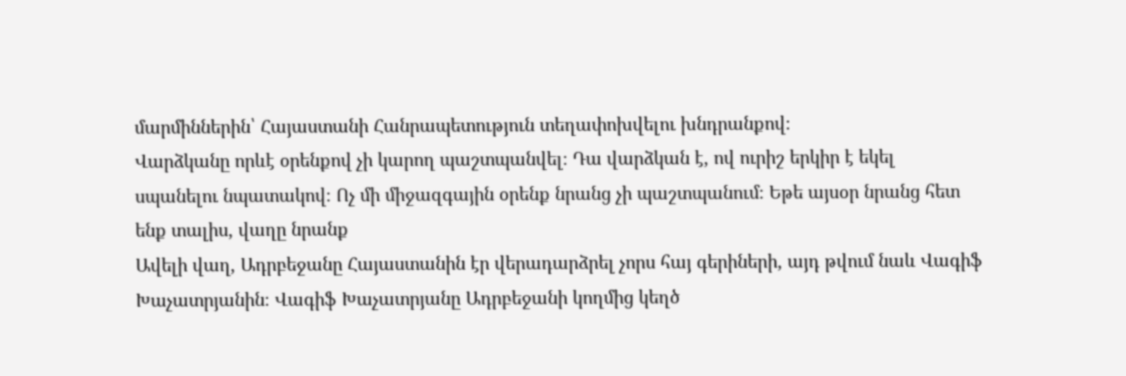մարմիններին՝ Հայաստանի Հանրապետություն տեղափոխվելու խնդրանքով։
Վարձկանը որևէ օրենքով չի կարող պաշտպանվել։ Դա վարձկան է, ով ուրիշ երկիր է եկել սպանելու նպատակով։ Ոչ մի միջազգային օրենք նրանց չի պաշտպանում։ Եթե այսօր նրանց հետ ենք տալիս, վաղը նրանք
Ավելի վաղ, Ադրբեջանը Հայաստանին էր վերադարձրել չորս հայ գերիների, այդ թվում նաև Վագիֆ Խաչատրյանին։ Վագիֆ Խաչատրյանը Ադրբեջանի կողմից կեղծ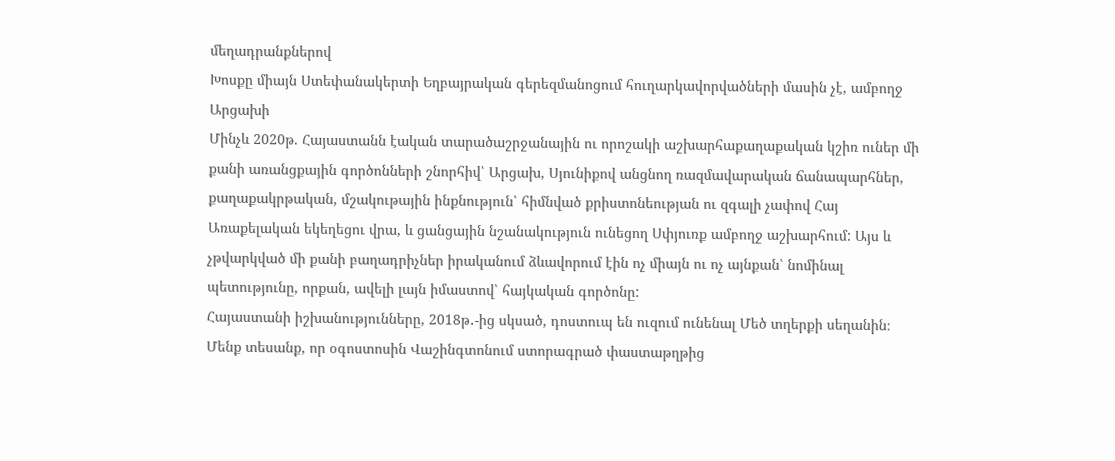մեղադրանքներով
Խոսքը միայն Ստեփանակերտի Եղբայրական գերեզմանոցում հուղարկավորվածների մասին չէ, ամբողջ Արցախի
Մինչև 2020թ. Հայաստանն էական տարածաշրջանային ու որոշակի աշխարհաքաղաքական կշիռ ուներ մի քանի առանցքային գործոնների շնորհիվ՝ Արցախ, Սյունիքով անցնող ռազմավարական ճանապարհներ, քաղաքակրթական, մշակութային ինքնություն՝ հիմնված քրիստոնեության ու զգալի չափով Հայ Առաքելական եկեղեցու վրա, և ցանցային նշանակություն ունեցող Սփյուռք ամբողջ աշխարհում: Այս և չթվարկված մի քանի բաղադրիչներ իրականում ձևավորում էին ոչ միայն ու ոչ այնքան՝ նոմինալ պետությունը, որքան, ավելի լայն իմաստով՝ հայկական գործոնը:
Հայաստանի իշխանությունները, 2018թ․-ից սկսած, դոստուպ են ուզում ունենալ Մեծ տղերքի սեղանին։ Մենք տեսանք, որ օգոստոսին Վաշինգտոնում ստորագրած փաստաթղթից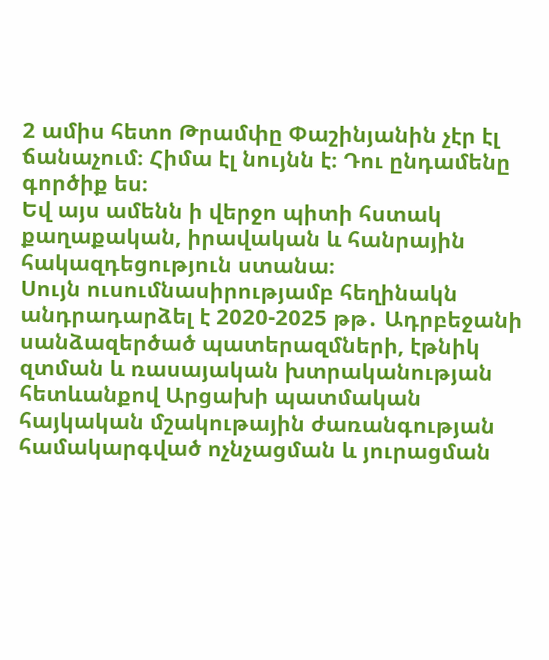2 ամիս հետո Թրամփը Փաշինյանին չէր էլ ճանաչում։ Հիմա էլ նույնն է։ Դու ընդամենը գործիք ես։
Եվ այս ամենն ի վերջո պիտի հստակ քաղաքական, իրավական և հանրային հակազդեցություն ստանա։
Սույն ուսումնասիրությամբ հեղինակն անդրադարձել է 2020-2025 թթ․ Ադրբեջանի սանձազերծած պատերազմների, էթնիկ զտման և ռասայական խտրականության հետևանքով Արցախի պատմական հայկական մշակութային ժառանգության համակարգված ոչնչացման և յուրացման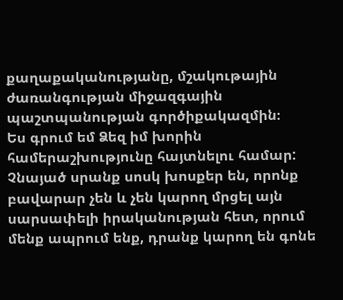քաղաքականությանը, մշակութային ժառանգության միջազգային պաշտպանության գործիքակազմին։
Ես գրում եմ Ձեզ իմ խորին համերաշխությունը հայտնելու համար: Չնայած սրանք սոսկ խոսքեր են, որոնք բավարար չեն և չեն կարող մրցել այն սարսափելի իրականության հետ, որում մենք ապրում ենք, դրանք կարող են գոնե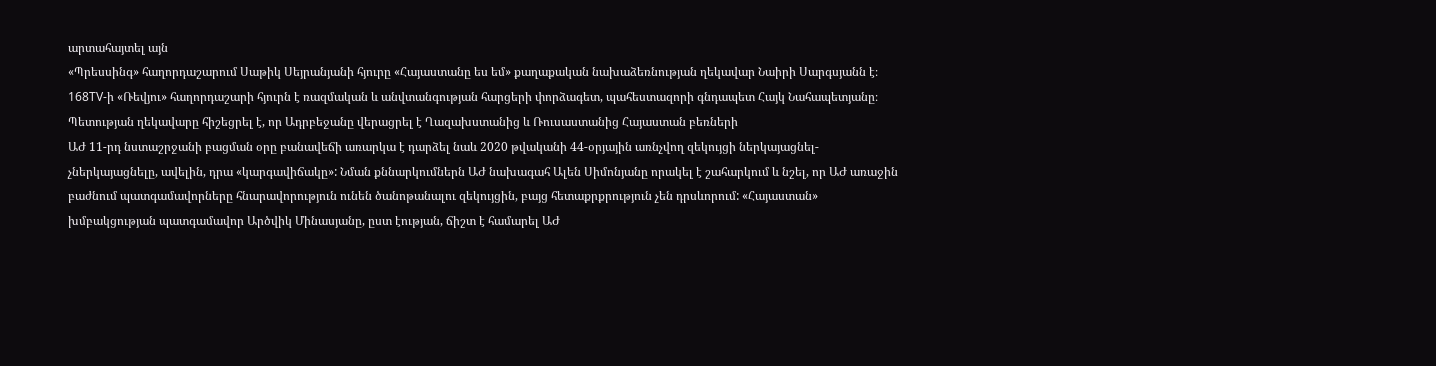արտահայտել այն
«Պրեսսինգ» հաղորդաշարում Սաթիկ Սեյրանյանի հյուրը «Հայաստանը ես եմ» քաղաքական նախաձեռնության ղեկավար Նաիրի Սարգսյանն է։
168TV-ի «Ռեվյու» հաղորդաշարի հյուրն է ռազմական և անվտանգության հարցերի փորձագետ, պահեստազորի գնդապետ Հայկ Նահապետյանը։
Պետության ղեկավարը հիշեցրել է, որ Ադրբեջանը վերացրել է Ղազախստանից և Ռուսաստանից Հայաստան բեռների
ԱԺ 11-րդ նստաշրջանի բացման օրը բանավեճի առարկա է դարձել նաև 2020 թվականի 44-օրյային առնչվող զեկույցի ներկայացնել-չներկայացնելը, ավելին, դրա «կարգավիճակը»: Նման քննարկումներն ԱԺ նախագահ Ալեն Սիմոնյանը որակել է շահարկում և նշել, որ ԱԺ առաջին բաժնում պատգամավորները հնարավորություն ունեն ծանոթանալու զեկույցին, բայց հետաքրքրություն չեն դրսևորում: «Հայաստան» խմբակցության պատգամավոր Արծվիկ Մինասյանը, ըստ էության, ճիշտ է համարել ԱԺ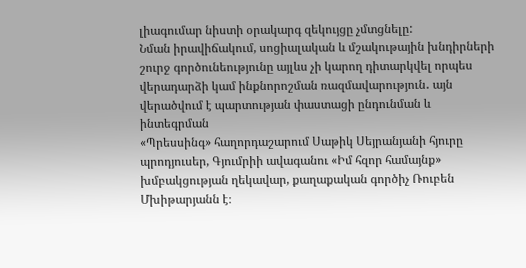լիագումար նիստի օրակարգ զեկույցը չմտցնելը:
Նման իրավիճակում, սոցիալական և մշակութային խնդիրների շուրջ գործունեությունը այլևս չի կարող դիտարկվել որպես վերադարձի կամ ինքնորոշման ռազմավարություն․ այն վերածվում է պարտության փաստացի ընդունման և ինտեգրման
«Պրեսսինգ» հաղորդաշարում Սաթիկ Սեյրանյանի հյուրը պրոդյուսեր, Գյումրիի ավագանու «Իմ հզոր համայնք» խմբակցության ղեկավար, քաղաքական գործիչ Ռուբեն Մխիթարյանն է։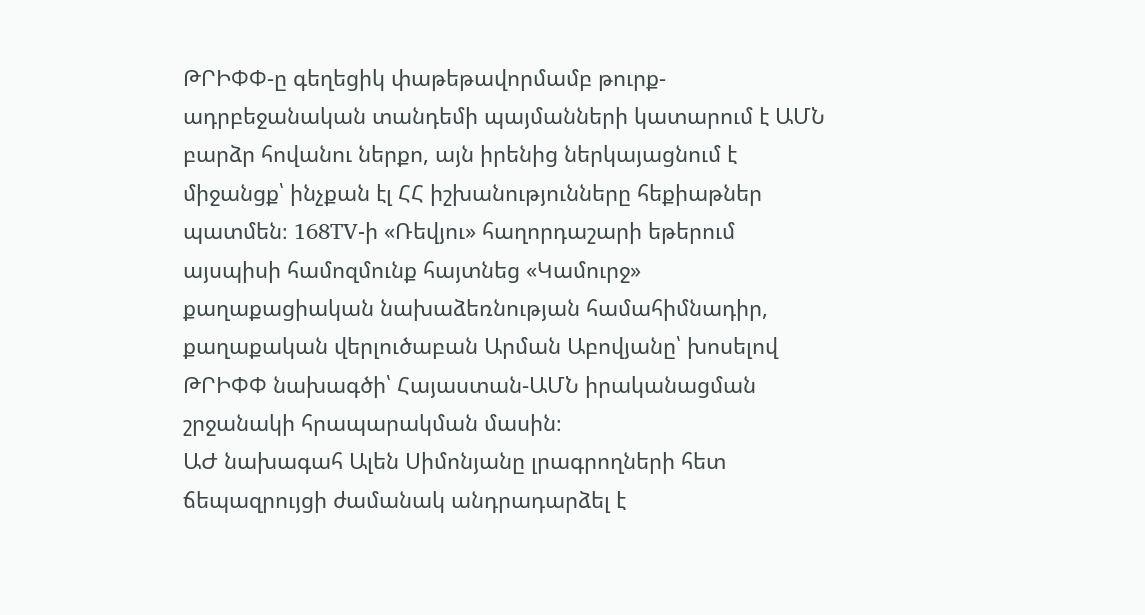ԹՐԻՓՓ-ը գեղեցիկ փաթեթավորմամբ թուրք-ադրբեջանական տանդեմի պայմանների կատարում է ԱՄՆ բարձր հովանու ներքո, այն իրենից ներկայացնում է միջանցք՝ ինչքան էլ ՀՀ իշխանությունները հեքիաթներ պատմեն։ 168TV-ի «Ռեվյու» հաղորդաշարի եթերում այսպիսի համոզմունք հայտնեց «Կամուրջ» քաղաքացիական նախաձեռնության համահիմնադիր, քաղաքական վերլուծաբան Արման Աբովյանը՝ խոսելով ԹՐԻՓՓ նախագծի՝ Հայաստան-ԱՄՆ իրականացման շրջանակի հրապարակման մասին։
ԱԺ նախագահ Ալեն Սիմոնյանը լրագրողների հետ ճեպազրույցի ժամանակ անդրադարձել է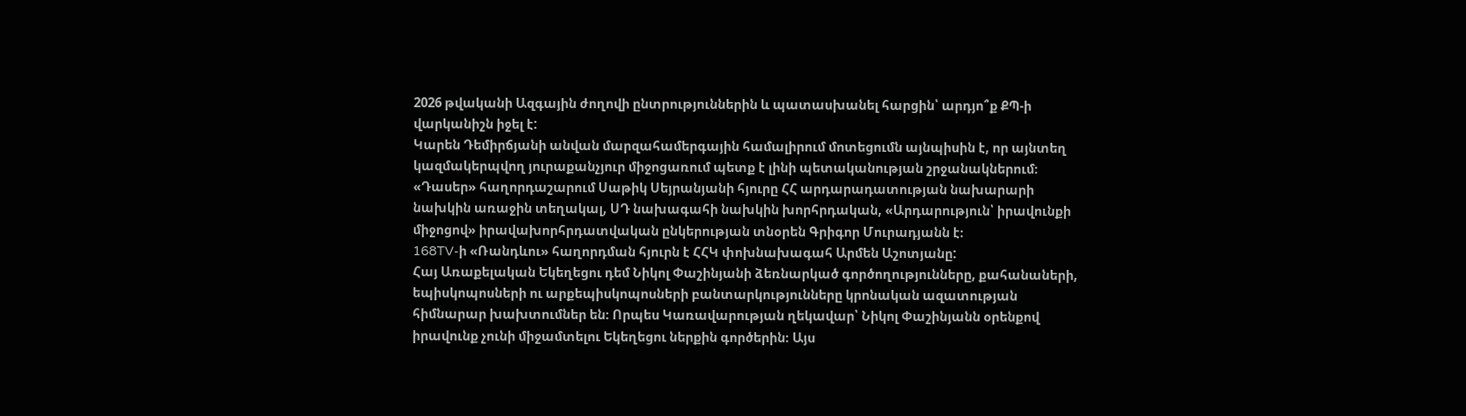2026 թվականի Ազգային ժողովի ընտրություններին և պատասխանել հարցին՝ արդյո՞ք ՔՊ-ի վարկանիշն իջել է:
Կարեն Դեմիրճյանի անվան մարզահամերգային համալիրում մոտեցումն այնպիսին է, որ այնտեղ կազմակերպվող յուրաքանչյուր միջոցառում պետք է լինի պետականության շրջանակներում։
«Դասեր» հաղորդաշարում Սաթիկ Սեյրանյանի հյուրը ՀՀ արդարադատության նախարարի նախկին առաջին տեղակալ, ՍԴ նախագահի նախկին խորհրդական, «Արդարություն՝ իրավունքի միջոցով» իրավախորհրդատվական ընկերության տնօրեն Գրիգոր Մուրադյանն է։
168TV-ի «Ռանդևու» հաղորդման հյուրն է ՀՀԿ փոխնախագահ Արմեն Աշոտյանը:
Հայ Առաքելական Եկեղեցու դեմ Նիկոլ Փաշինյանի ձեռնարկած գործողությունները, քահանաների, եպիսկոպոսների ու արքեպիսկոպոսների բանտարկությունները կրոնական ազատության հիմնարար խախտումներ են։ Որպես Կառավարության ղեկավար՝ Նիկոլ Փաշինյանն օրենքով իրավունք չունի միջամտելու Եկեղեցու ներքին գործերին։ Այս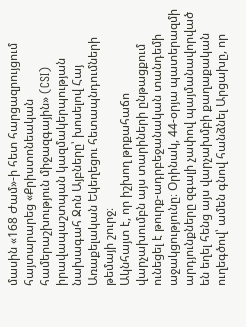մասին «168 Ժամ»-ի հետ հարցազրույցում հայտարարեց «Քրիստոնեական համերաշխություն միջազգային» (CSI) իրավապաշտպան կազմակերպության նախագահ Ջոն Այբները՝ խոսելով Հայ Առաքելական Եկեղեցու հետապնդումների թեմայի շուրջ։
Ակնհայտ է, որ իշխող թրքահաճո վարչախումբն այս տարիների ընթացքում ունեցել է թուրք-ադրբեջանական տանդեմի աջակցությունը։ Օրինակ, 44-օրյա պատերազմի արդյունքները զգալի չափով պայմանավորված են եղել հենց այս վարչախմբի քաղաքական ուղեգծով՝ ամեն գնով հանձնել Արցախը, որ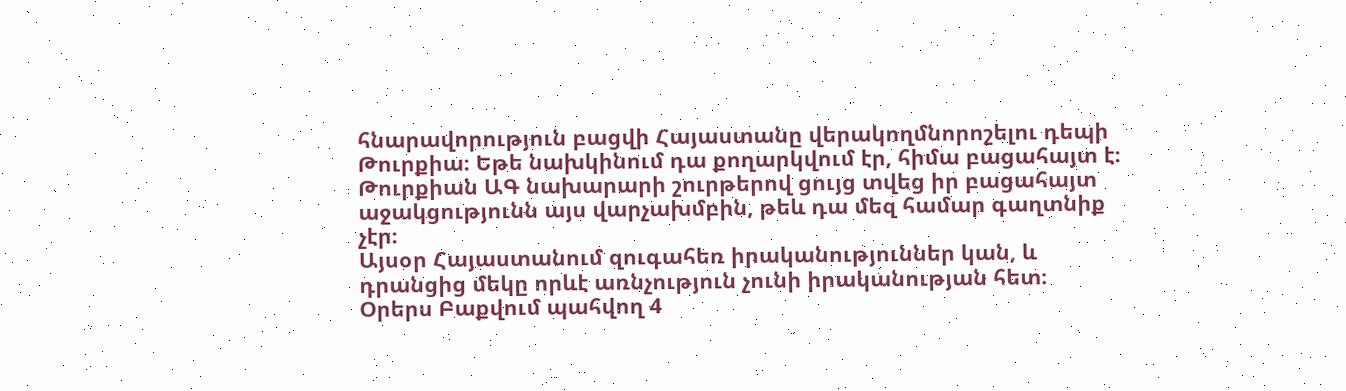հնարավորություն բացվի Հայաստանը վերակողմնորոշելու դեպի Թուրքիա։ Եթե նախկինում դա քողարկվում էր, հիմա բացահայտ է։ Թուրքիան ԱԳ նախարարի շուրթերով ցույց տվեց իր բացահայտ աջակցությունն այս վարչախմբին, թեև դա մեզ համար գաղտնիք չէր։
Այսօր Հայաստանում զուգահեռ իրականություններ կան, և դրանցից մեկը որևէ առնչություն չունի իրականության հետ։
Օրերս Բաքվում պահվող 4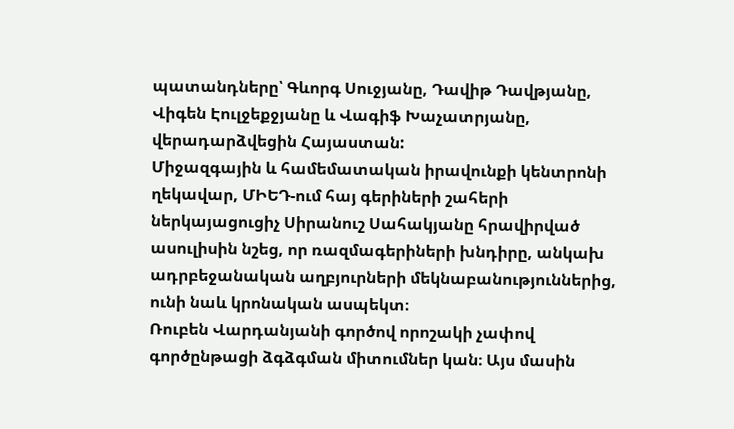պատանդները՝ Գևորգ Սուջյանը, Դավիթ Դավթյանը, Վիգեն Էուլջեքջյանը և Վագիֆ Խաչատրյանը, վերադարձվեցին Հայաստան:
Միջազգային և համեմատական իրավունքի կենտրոնի ղեկավար, ՄԻԵԴ-ում հայ գերիների շահերի ներկայացուցիչ Սիրանուշ Սահակյանը հրավիրված ասուլիսին նշեց, որ ռազմագերիների խնդիրը, անկախ ադրբեջանական աղբյուրների մեկնաբանություններից, ունի նաև կրոնական ասպեկտ։
Ռուբեն Վարդանյանի գործով որոշակի չափով գործընթացի ձգձգման միտումներ կան։ Այս մասին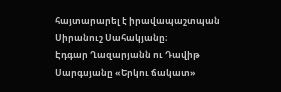հայտարարել է իրավապաշտպան Սիրանուշ Սահակյանը։
Էդգար Ղազարյանն ու Դավիթ Սարգսյանը «Երկու ճակատ»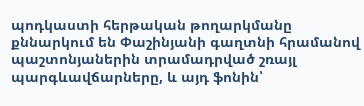պոդկաստի հերթական թողարկմանը քննարկում են Փաշինյանի գաղտնի հրամանով պաշտոնյաներին տրամադրված շռայլ պարգևավճարները, և այդ ֆոնին՝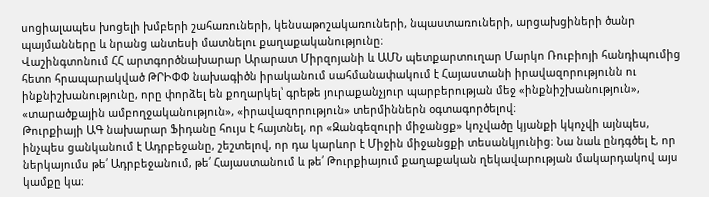սոցիալապես խոցելի խմբերի շահառուների, կենսաթոշակառուների, նպաստառուների, արցախցիների ծանր պայմանները և նրանց անտեսի մատնելու քաղաքականությունը։
Վաշինգտոնում ՀՀ արտգործնախարար Արարատ Միրզոյանի և ԱՄՆ պետքարտուղար Մարկո Ռուբիոյի հանդիպումից հետո հրապարակված ԹՐԻՓՓ նախագիծն իրականում սահմանափակում է Հայաստանի իրավազորությունն ու ինքնիշխանությունը, որը փորձել են քողարկել՝ գրեթե յուրաքանչյուր պարբերության մեջ «ինքնիշխանություն», «տարածքային ամբողջականություն», «իրավազորություն» տերմիններն օգտագործելով։
Թուրքիայի ԱԳ նախարար Ֆիդանը հույս է հայտնել, որ «Զանգեզուրի միջանցք» կոչվածը կյանքի կկոչվի այնպես, ինչպես ցանկանում է Ադրբեջանը, շեշտելով, որ դա կարևոր է Միջին միջանցքի տեսանկյունից։ Նա նաև ընդգծել է, որ ներկայումս թե՛ Ադրբեջանում, թե՛ Հայաստանում և թե՛ Թուրքիայում քաղաքական ղեկավարության մակարդակով այս կամքը կա։